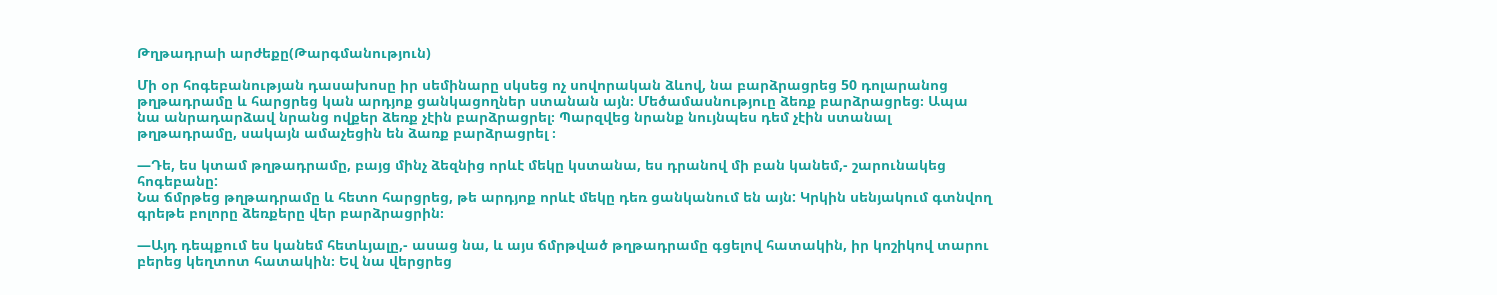Թղթադրաի արժեքը(Թարգմանություն)

Մի օր հոգեբանության դասախոսը իր սեմինարը սկսեց ոչ սովորական ձևով, նա բարձրացրեց 50 դոլարանոց թղթադրամը և հարցրեց կան արդյոք ցանկացողներ ստանան այն։ Մեծամասնություը ձեռք բարձրացրեց։ Ապա նա անրադարձավ նրանց ովքեր ձեռք չէին բարձրացրել։ Պարզվեց նրանք նույնպես դեմ չէին ստանալ թղթադրամը, սակայն ամաչեցին են ձառք բարձրացրել ։

—Դե, ես կտամ թղթադրամը, բայց մինչ ձեզնից որևէ մեկը կստանա, ես դրանով մի բան կանեմ,- շարունակեց հոգեբանը:
Նա ճմրթեց թղթադրամը և հետո հարցրեց, թե արդյոք որևէ մեկը դեռ ցանկանում են այն: Կրկին սենյակում գտնվող գրեթե բոլորը ձեռքերը վեր բարձրացրին։

—Այդ դեպքում ես կանեմ հետևյալը,- ասաց նա, և այս ճմրթված թղթադրամը գցելով հատակին, իր կոշիկով տարու բերեց կեղտոտ հատակին։ Եվ նա վերցրեց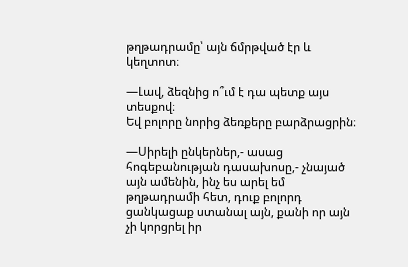թղթադրամը՝ այն ճմրթված էր և կեղտոտ։

—Լավ, ձեզնից ո՞ւմ է դա պետք այս տեսքով։
Եվ բոլորը նորից ձեռքերը բարձրացրին։

—Սիրելի ընկերներ,- ասաց հոգեբանության դասախոսը,- չնայած այն ամենին, ինչ ես արել եմ թղթադրամի հետ, դուք բոլորդ ցանկացաք ստանալ այն, քանի որ այն չի կորցրել իր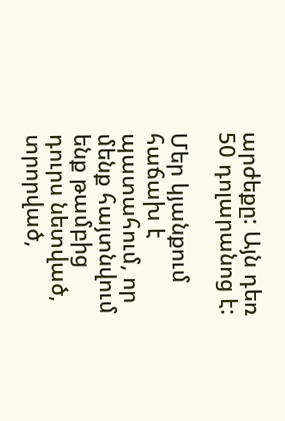արժեքը: Այն դեռ 50 դոլարանոց է:

Մեր կյանքում հաճախ է պատահում, որ մենք հայտնվում ենք թամբից դուրս նետված, տրորված,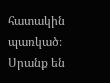հատակին պառկած։ Սրանք են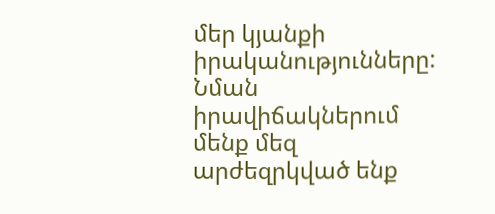մեր կյանքի իրականությունները: Նման իրավիճակներում մենք մեզ արժեզրկված ենք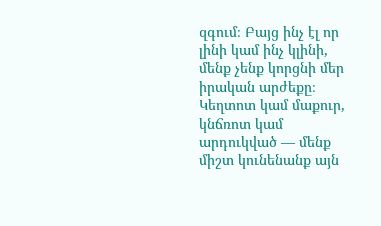զգում։ Բայց ինչ էլ որ լինի կամ ինչ կլինի, մենք չենք կորցնի մեր իրական արժեքը։ Կեղտոտ կամ մաքուր, կնճռոտ կամ արդուկված — մենք միշտ կունենանք այն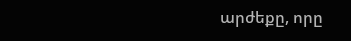արժեքը, որը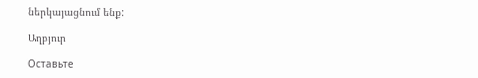ներկայացնում ենք:

Աղբյուր

Оставьте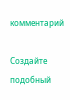комментарий

Создайте подобный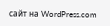сайт на WordPress.com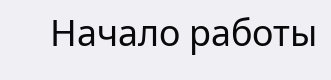Начало работы